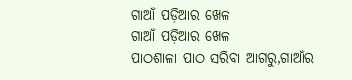ଗାଆଁ ପଡ଼ିଆର ଖେଳ
ଗାଆଁ ପଡ଼ିଆର ଖେଳ
ପାଠଶାଳା ପାଠ ସରିବା ଆଗରୁ,ଗାଆଁର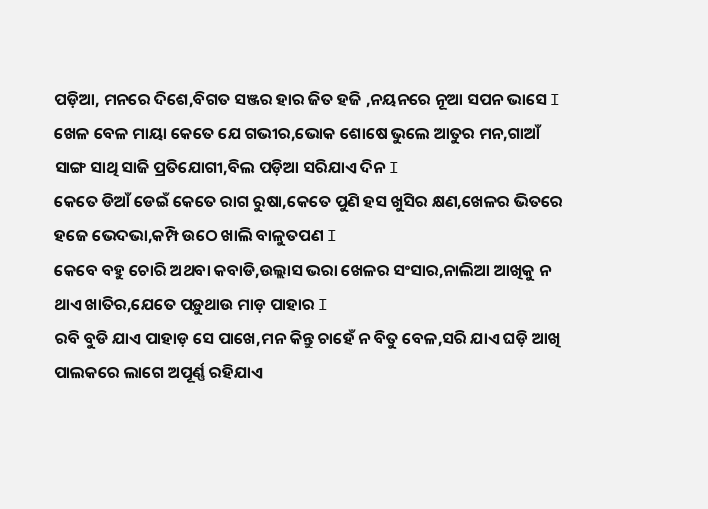ପଡ଼ିଆ, ମନରେ ଦିଶେ,ବିଗତ ସଞ୍ଜର ହାର ଜିତ ହଜି ,ନୟନରେ ନୂଆ ସପନ ଭାସେ I
ଖେଳ ବେଳ ମାୟା କେତେ ଯେ ଗଭୀର,ଭୋକ ଶୋଷେ ଭୁଲେ ଆତୁର ମନ,ଗାଆଁ ସାଙ୍ଗ ସାଥି ସାଜି ପ୍ରତିଯୋଗୀ,ବିଲ ପଡ଼ିଆ ସରିଯାଏ ଦିନ I
କେତେ ଡିଆଁ ଡେଇଁ କେତେ ରାଗ ରୁଷା,କେତେ ପୁଣି ହସ ଖୁସିର କ୍ଷଣ,ଖେଳର ଭିତରେ ହଜେ ଭେଦଭା,କମ୍ପି ଉଠେ ଖାଲି ବାଳୁତପଣ I
କେବେ ବହୁ ଚୋରି ଅଥବା କବାଡି,ଉଲ୍ଲାସ ଭରା ଖେଳର ସଂସାର,ନାଲିଆ ଆଖିକୁ ନ ଥାଏ ଖାତିର,ଯେତେ ପଡ଼ୁଥାଉ ମାଡ଼ ପାହାର I
ରବି ବୁଡି ଯାଏ ପାହାଡ଼ ସେ ପାଖେ,ମନ କିନ୍ତୁ ଚାହେଁ ନ ବିତୁ ବେଳ,ସରି ଯାଏ ଘଡ଼ି ଆଖି ପାଲକରେ ଲାଗେ ଅପୂର୍ଣ୍ଣ ରହିଯାଏ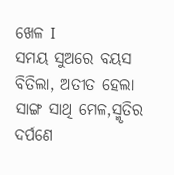ଖେଳ I
ସମୟ ସୁଅରେ ବୟସ ବିତିଲା, ଅତୀତ ହେଲା ସାଙ୍ଗ ସାଥି ମେଳ,ସ୍ମୃତିର ଦର୍ପଣେ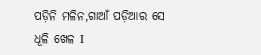ପଡ଼ିନି ମଳିନ,ଗାଆଁ ପଡ଼ିଆର ସେ ଧୂଳି ଖେଳ I